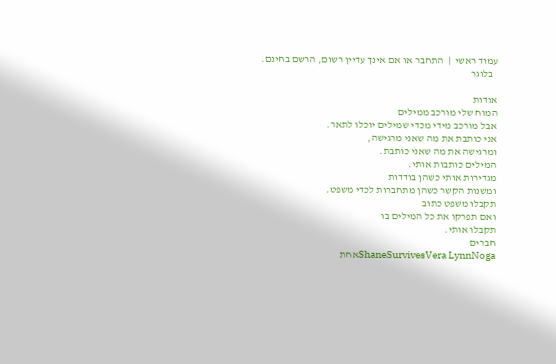עמוד ראשי  |  התחבר או אם אינך עדיין רשום, הרשם בחינם.
  בלוגר

אודות
המוח שלי מורכב ממילים
אבל מורכב מידי מכדי שמילים יוכלו לתאר.
אני כותבת את מה שאני מרגישה,
ומרגישה את מה שאני כותבת.
המילים כותבות אותי.
מגדירות אותי כשהן בודדות
ומשנות הקשר כשהן מתחברות לכדי משפט.
תקבלו משפט כתוב
ואם תפרקו את כל המילים בו
תקבלו אותי.
חברים
ShaneSurvivesVera LynnNogaאחת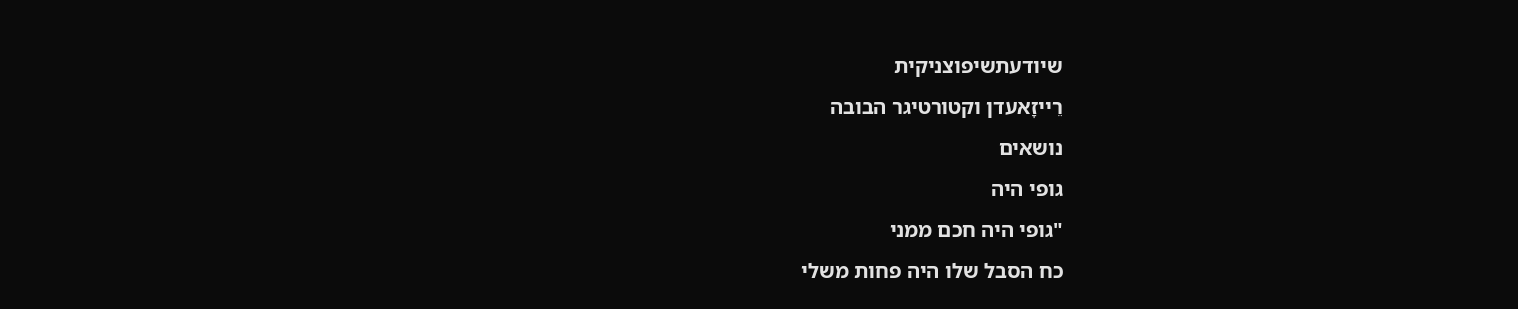שיודעתשיפוצניקית
רֵײזָאעדן וקטורטיגר הבובה
נושאים
גופי היה
"גופי היה חכם ממני
כח הסבל שלו היה פחות משלי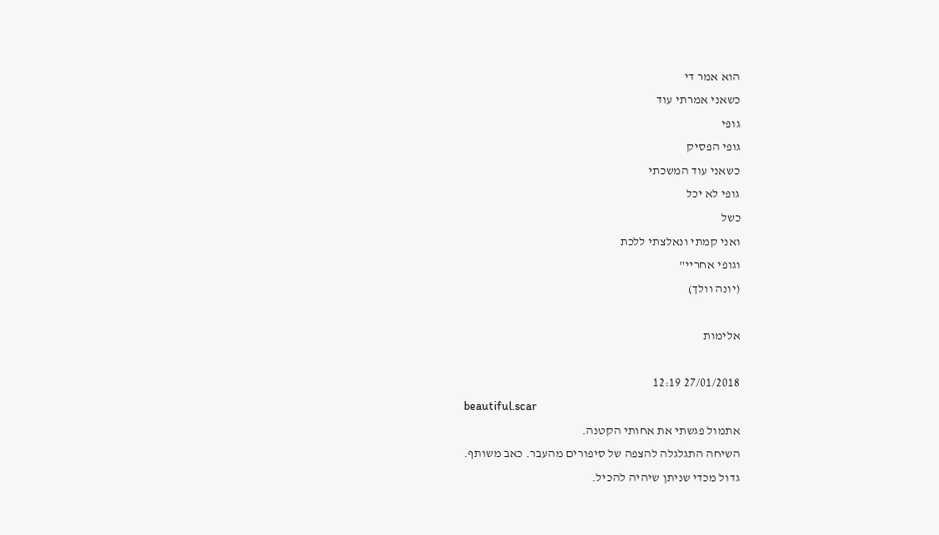הוא אמר די
כשאני אמרתי עוד
גופי
גופי הפסיק
כשאני עוד המשכתי
גופי לא יכל
כשל
ואני קמתי ונאלצתי ללכת
וגופי אחריי"
(יונה וולך)

אלימות

27/01/2018 12:19
beautiful.scar
אתמול פגשתי את אחותי הקטנה.
השיחה התגלגלה להצפה של סיפורים מהעבר. כאב משותף.
גדול מכדי שניתן שיהיה להכיל.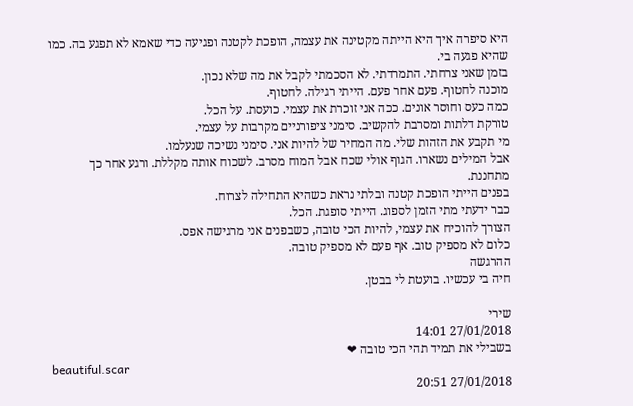היא סיפרה איך היא הייתה מקטינה את עצמה, הופכת לקטנה ופגיעה כדי שאמא לא תפגע בה. כמו שהיא פגעה בי.
בזמן שאני צרחתי. התמרדתי. לא הסכמתי לקבל את מה שלא נכון.
מוכנה לחטוף. פעם אחר פעם. הייתי רגילה. לחטוף.
כמה כעס וחוסר אונים. ככה אני זוכרת את עצמי. כועסת. על הכל.
טורקת דלתות ומסרבת להקשיב. סימני ציפורניים מקרבות על עצמי.
מי תקבע את הזהות שלי. מה המחיר של להיות אני. סימני נשיכה שנעלמו.
אבל המילים נשארו. הגוף אולי שכח אבל המוח מסרב. לשכוח אותה מקללת. ורגע אחר כך מתחננת.
בפנים הייתי הופכת קטנה ובלתי נראת כשהיא התחילה לצרוח.
כבר ידעתי מתי הזמן לספוג. הייתי סופגת. הכל.
הצורך להוכיח את עצמי, להיות הכי טובה, כשבפנים אני מרגישה אפס.
כלום לא מספיק טוב. אף פעם לא מספיק טובה.
ההרגשה
חיה בי עכשיו. בועטת לי בבטן.

שירי
27/01/2018 14:01
בשבילי את תמיד תהי הכי טובה ❤
beautiful.scar
27/01/2018 20:51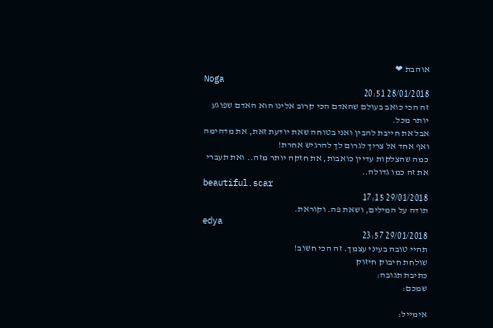אוהבת ❤
Noga
28/01/2018 20:51
זה הכי כואב בעולם שהאדם הכי קרוב אלינו הוא האדם שפוגע יותר מכל.
אבל את חייבת להבין ואני בטוחה שאת יודעת זאת, את מדהימה ואף אחד אל צריך לגרום לך להרגיש אחרת!
כמה שהצלקות עדיין כואבות, את חזקה יותר מזה.. ואת תעברי את זה כמו גדולה..
beautiful.scar
29/01/2018 17:15
תודה על המילים, ושאת פה. וקוראת.
edya
29/01/2018 23:57
תהיי טובה בעיני עצמך. זה הכי חשוב!
שולחת חיבוק חיזוק
כתיבת תגובה:
שמכם:

אימייל: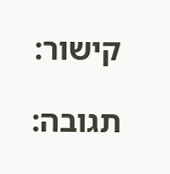קישור:

תגובה: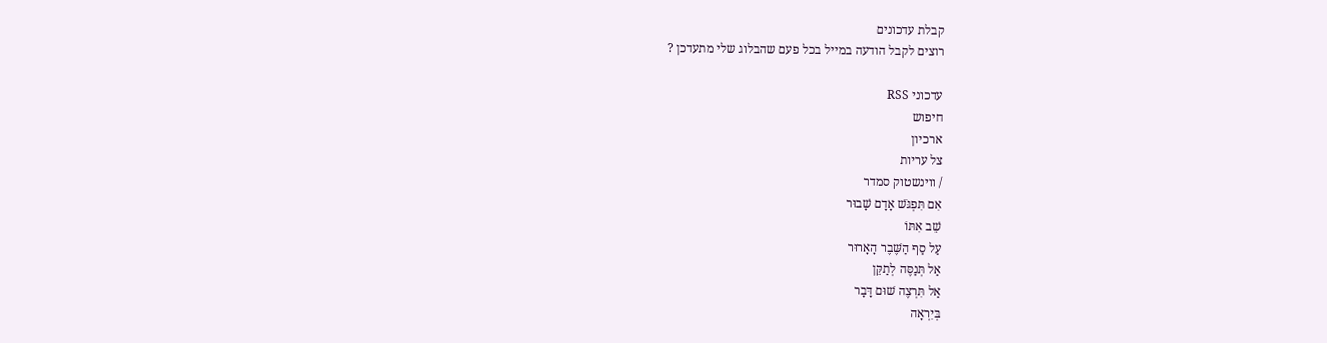קבלת עדכונים
רוצים לקבל הודעה במייל בכל פעם שהבלוג שלי מתעדכן ?

עדכוני RSS
חיפוש
ארכיון
צל עריות
/ ווינשטוק סמדר
אִם תִּפְגֹּשׁ אָדָם שָׁבוּר
שֵׁב אִתּוֹ
עַל סַף הַשֶּׁבֶר הָאָרוּר
אַל תְּנַסֶּה לְתַקֵּן
אַל תִּרְצֶה שׁוּם דָּבָר
בְּיִרְאָה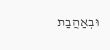וּבְאַהֲבַת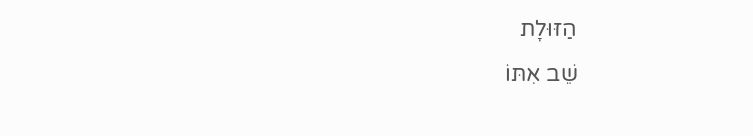הַזּוּלָת
שֵׁב אִתּוֹ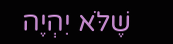שֶׁלֹּא יִהְיֶה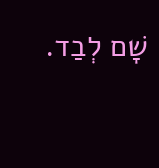שָׁם לְבַד.